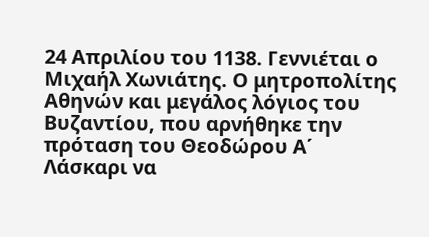24 Απριλίου του 1138. Γεννιέται ο Μιχαήλ Χωνιάτης. Ο μητροπολίτης Αθηνών και μεγάλος λόγιος του Βυζαντίου, που αρνήθηκε την πρόταση του Θεοδώρου Α΄ Λάσκαρι να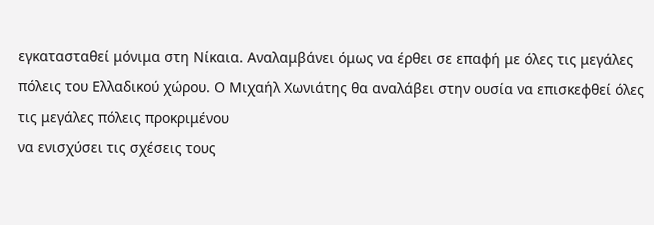εγκατασταθεί μόνιμα στη Νίκαια. Αναλαμβάνει όμως να έρθει σε επαφή με όλες τις μεγάλες πόλεις του Ελλαδικού χώρου. Ο Μιχαήλ Χωνιάτης θα αναλάβει στην ουσία να επισκεφθεί όλες τις μεγάλες πόλεις προκριμένου
να ενισχύσει τις σχέσεις τους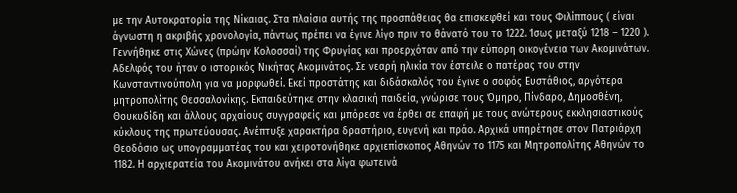με την Αυτοκρατορία της Νίκαιας. Στα πλαίσια αυτής της προσπάθειας θα επισκεφθεί και τους Φιλίππους ( είναι άγνωστη η ακριβής χρονολογία, πάντως πρέπει να έγινε λίγο πριν το θάνατό του το 1222. Ίσως μεταξύ 1218 – 1220 ). Γεννήθηκε στις Χώνες (πρώην Κολοσσαί) της Φρυγίας και προερχόταν από την εύπορη οικογένεια των Ακομινάτων. Αδελφός του ήταν ο ιστορικός Νικήτας Ακομινάτος. Σε νεαρή ηλικία τον έστειλε ο πατέρας του στην Κωνσταντινούπολη για να μορφωθεί. Εκεί προστάτης και διδάσκαλός του έγινε ο σοφός Ευστάθιος, αργότερα μητροπολίτης Θεσσαλονίκης. Εκπαιδεύτηκε στην κλασική παιδεία, γνώρισε τους Όμηρο, Πίνδαρο, Δημοσθένη, Θουκυδίδη και άλλους αρχαίους συγγραφείς και μπόρεσε να έρθει σε επαφή με τους ανώτερους εκκλησιαστικούς κύκλους της πρωτεύουσας. Ανέπτυξε χαρακτήρα δραστήριο, ευγενή και πράο. Αρχικά υπηρέτησε στον Πατριάρχη Θεοδόσιο ως υπογραμματέας του και χειροτονήθηκε αρχιεπίσκοπος Αθηνών το 1175 και Μητροπολίτης Αθηνών το 1182. Η αρχιερατεία του Ακομινάτου ανήκει στα λίγα φωτεινά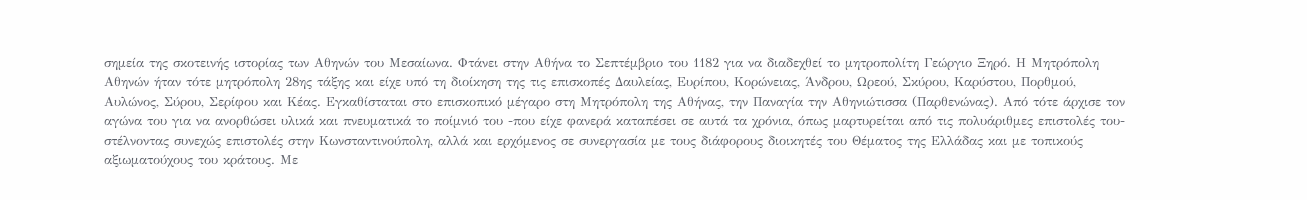σημεία της σκοτεινής ιστορίας των Αθηνών του Μεσαίωνα. Φτάνει στην Αθήνα το Σεπτέμβριο του 1182 για να διαδεχθεί το μητροπολίτη Γεώργιο Ξηρό. Η Μητρόπολη Αθηνών ήταν τότε μητρόπολη 28ης τάξης και είχε υπό τη διοίκηση της τις επισκοπές Δαυλείας, Ευρίπου, Κορώνειας, Άνδρου, Ωρεού, Σκύρου, Καρύστου, Πορθμού, Αυλώνος, Σύρου, Σερίφου και Κέας. Εγκαθίσταται στο επισκοπικό μέγαρο στη Μητρόπολη της Αθήνας, την Παναγία την Αθηνιώτισσα (Παρθενώνας). Από τότε άρχισε τον αγώνα του για να ανορθώσει υλικά και πνευματικά το ποίμνιό του -που είχε φανερά καταπέσει σε αυτά τα χρόνια, όπως μαρτυρείται από τις πολυάριθμες επιστολές του- στέλνοντας συνεχώς επιστολές στην Κωνσταντινούπολη, αλλά και ερχόμενος σε συνεργασία με τους διάφορους διοικητές του Θέματος της Ελλάδας και με τοπικούς αξιωματούχους του κράτους. Με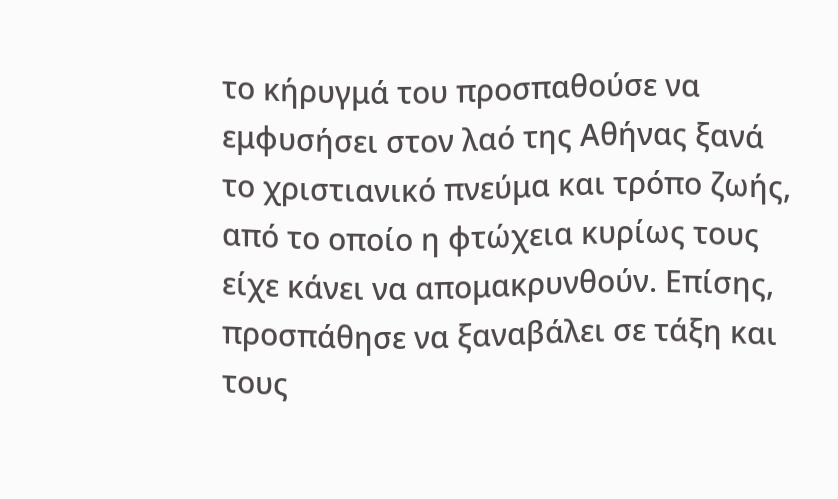το κήρυγμά του προσπαθούσε να εμφυσήσει στον λαό της Αθήνας ξανά το χριστιανικό πνεύμα και τρόπο ζωής, από το οποίο η φτώχεια κυρίως τους είχε κάνει να απομακρυνθούν. Επίσης, προσπάθησε να ξαναβάλει σε τάξη και τους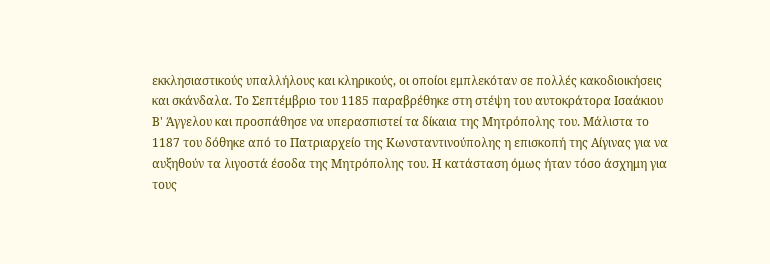εκκλησιαστικούς υπαλλήλους και κληρικούς, οι οποίοι εμπλεκόταν σε πολλές κακοδιοικήσεις και σκάνδαλα. Το Σεπτέμβριο του 1185 παραβρέθηκε στη στέψη του αυτοκράτορα Ισαάκιου Β' Άγγελου και προσπάθησε να υπερασπιστεί τα δίκαια της Μητρόπολης του. Μάλιστα το 1187 του δόθηκε από το Πατριαρχείο της Κωνσταντινούπολης η επισκοπή της Αίγινας για να αυξηθούν τα λιγοστά έσοδα της Μητρόπολης του. Η κατάσταση όμως ήταν τόσο άσχημη για τους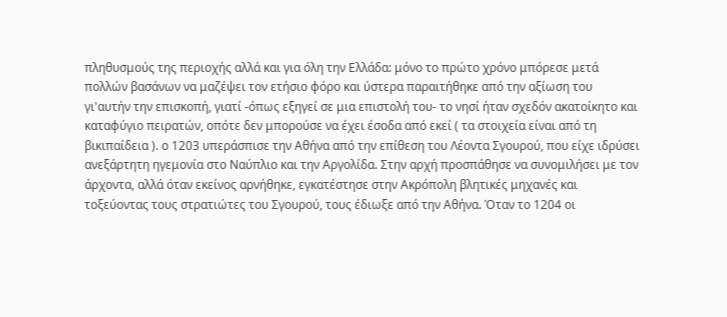πληθυσμούς της περιοχής αλλά και για όλη την Ελλάδα: μόνο το πρώτο χρόνο μπόρεσε μετά πολλών βασάνων να μαζέψει τον ετήσιο φόρο και ύστερα παραιτήθηκε από την αξίωση του γι'αυτήν την επισκοπή, γιατί -όπως εξηγεί σε μια επιστολή του- το νησί ήταν σχεδόν ακατοίκητο και καταφύγιο πειρατών, οπότε δεν μπορούσε να έχει έσοδα από εκεί ( τα στοιχεία είναι από τη βικιπαίδεια ). ο 1203 υπεράσπισε την Αθήνα από την επίθεση του Λέοντα Σγουρού, που είχε ιδρύσει ανεξάρτητη ηγεμονία στο Ναύπλιο και την Αργολίδα. Στην αρχή προσπάθησε να συνομιλήσει με τον άρχοντα, αλλά όταν εκείνος αρνήθηκε, εγκατέστησε στην Ακρόπολη βλητικές μηχανές και τοξεύοντας τους στρατιώτες του Σγουρού, τους έδιωξε από την Αθήνα. Όταν το 1204 οι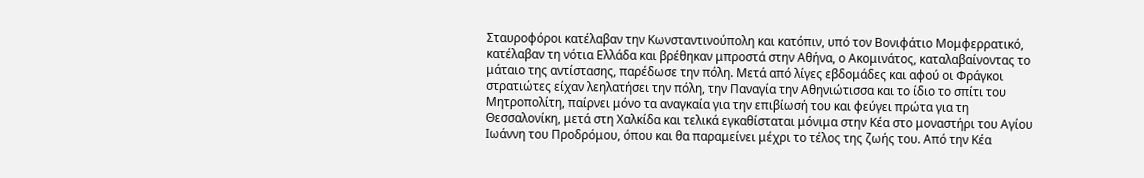Σταυροφόροι κατέλαβαν την Κωνσταντινούπολη και κατόπιν, υπό τον Βονιφάτιο Μομφερρατικό, κατέλαβαν τη νότια Ελλάδα και βρέθηκαν μπροστά στην Αθήνα, ο Ακομινάτος, καταλαβαίνοντας το μάταιο της αντίστασης, παρέδωσε την πόλη. Μετά από λίγες εβδομάδες και αφού οι Φράγκοι στρατιώτες είχαν λεηλατήσει την πόλη, την Παναγία την Αθηνιώτισσα και το ίδιο το σπίτι του Μητροπολίτη, παίρνει μόνο τα αναγκαία για την επιβίωσή του και φεύγει πρώτα για τη Θεσσαλονίκη, μετά στη Χαλκίδα και τελικά εγκαθίσταται μόνιμα στην Κέα στο μοναστήρι του Αγίου Ιωάννη του Προδρόμου, όπου και θα παραμείνει μέχρι το τέλος της ζωής του. Από την Κέα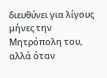διευθύνει για λίγους μήνες την Μητρόπολη του, αλλά όταν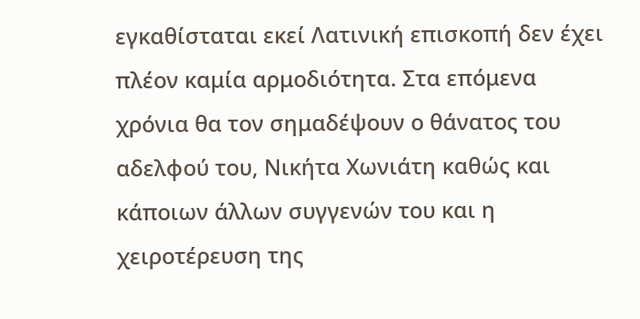εγκαθίσταται εκεί Λατινική επισκοπή δεν έχει πλέον καμία αρμοδιότητα. Στα επόμενα χρόνια θα τον σημαδέψουν ο θάνατος του αδελφού του, Νικήτα Χωνιάτη καθώς και κάποιων άλλων συγγενών του και η χειροτέρευση της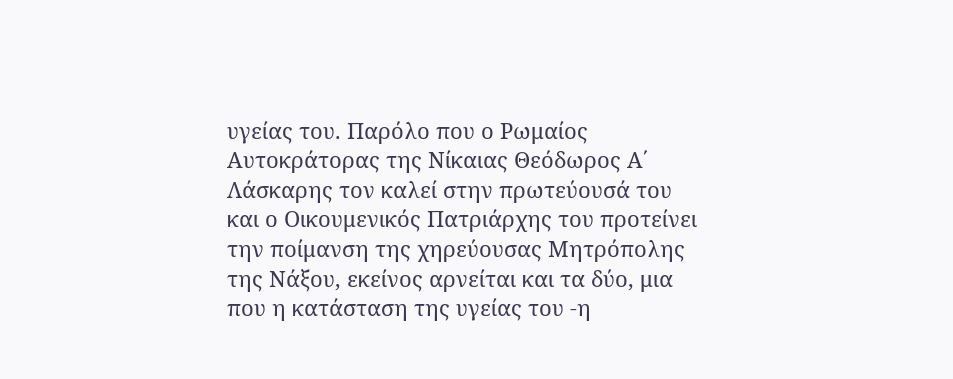υγείας του. Παρόλο που ο Ρωμαίος Αυτοκράτορας της Νίκαιας Θεόδωρος Α΄ Λάσκαρης τον καλεί στην πρωτεύουσά του και ο Οικουμενικός Πατριάρχης του προτείνει την ποίμανση της χηρεύουσας Μητρόπολης της Νάξου, εκείνος αρνείται και τα δύο, μια που η κατάσταση της υγείας του -η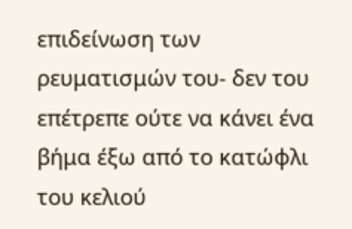επιδείνωση των ρευματισμών του- δεν του επέτρεπε ούτε να κάνει ένα βήμα έξω από το κατώφλι του κελιού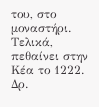του, στο μοναστήρι. Τελικά, πεθαίνει στην Κέα το 1222.
Δρ.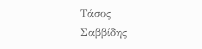Τάσος
Σαββίδης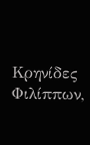Κρηνίδες
Φιλίππων,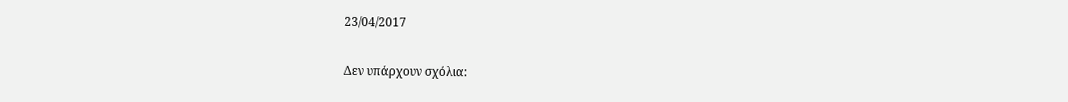23/04/2017

Δεν υπάρχουν σχόλια: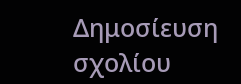Δημοσίευση σχολίου